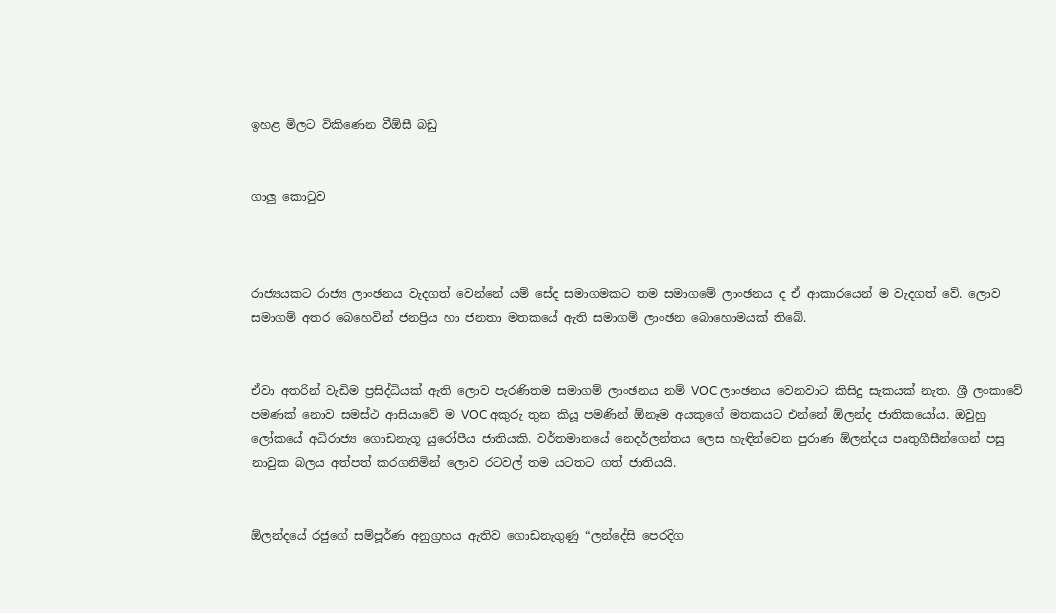ඉහළ මිලට විකිණෙන වීඕසී බඩු


ගාලු කොටුව



රාජ්‍යයකට රාජ්‍ය ලාංඡනය වැදගත් වෙන්නේ යම් සේද සමාගමකට තම සමාගමේ ලාංඡනය ද ඒ ආකාරයෙන් ම වැදගත් වේ. ලොව සමාගම් අතර බෙහෙවින් ජනප්‍රිය හා ජනතා මතකයේ ඇති සමාගම් ලාංඡන බොහොමයක් තිබේ.


ඒවා අතරින් වැඩිම ප්‍රසිද්ධියක් ඇති ලොව පැරණිතම සමාගම් ලාංඡනය නම් VOC ලාංඡනය වෙනවාට කිසිදු සැකයක් නැත. ශ්‍රී ලංකාවේ පමණක් නොව සමස්ථ ආසියාවේ ම VOC අකුරු තුන කියූ පමණින් ඕනෑම අයකුගේ මතකයට එන්නේ ඕලන්ද ජාතිකයෝය. ඔවුහු ලෝකයේ අධිරාජ්‍ය ගොඩනැගූ යුරෝපීය ජාතියකි. වර්තමානයේ නෙදර්ලන්තය ලෙස හැඳින්වෙන පුරාණ ඕලන්දය පෘතුගීසීන්ගෙන් පසු නාවුක බලය අත්පත් කරගනිමින් ලොව රටවල් තම යටතට ගත් ජාතියයි.


ඕලන්දයේ රජුගේ සම්පූර්ණ අනුග්‍රහය ඇතිව ගොඩනැගුණු “ලන්දේසි පෙරදිග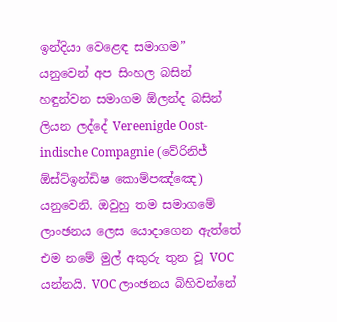ඉන්දියා වෙළෙඳ සමාගම” යනුවෙන් අප සිංහල බසින් හඳුන්වන සමාගම ඕලන්ද බසින් ලියන ලද්දේ Vereenigde Oost-indische Compagnie (වේරිනිජ් ඕස්ට්ඉන්ඩිෂ කොම්පඤ්ඤෙ) යනුවෙනි. ඔවුහු තම සමාගමේ ලාංඡනය ලෙස යොදාගෙන ඇත්තේ එම නමේ මුල් අකුරු තුන වූ VOC යන්නයි. VOC ලාංඡනය බිහිවන්නේ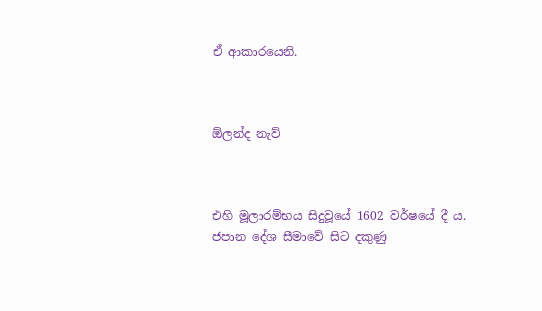ඒ ආකාරයෙනි.



ඕලන්ද නැව්



එහි මූලාරම්භය සිදුවූයේ 1602 වර්ෂයේ දී ය. ජපාන දේශ සීමාවේ සිට දකුණු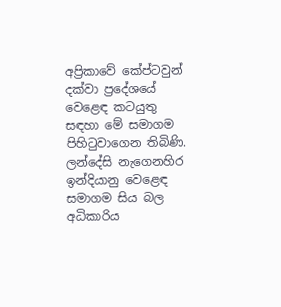අප්‍රිකාවේ කේප්ටවුන් දක්වා ප්‍ර‍දේශයේ වෙළෙඳ කටයුතු සඳහා මේ සමාගම පිහිටුවාගෙන තිබිණි. ලන්දේසි නැගෙනහිර ඉන්දියානු වෙළෙඳ සමාගම සිය බල අධිකාරිය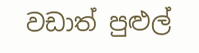වඩාත් පුළුල්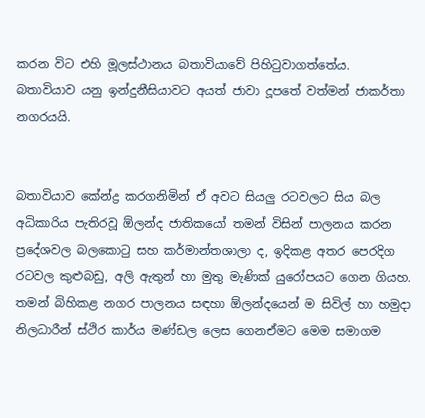කරන විට එහි මූලස්ථානය බතාවියාවේ පිහිටුවාගත්තේය.
බතාවියාව යනු ඉන්දුනීසියාවට අයත් ජාවා දූපතේ වත්මන් ජාකර්තා නගරයයි.


බතාවියාව කේන්ද්‍ර කරගනිමින් ඒ අවට සියලු‍ රටවලට සිය බල අධිකාරිය පැතිරවූ ඕලන්ද ජාතිකයෝ තමන් විසින් පාලනය කරන ප්‍රදේශවල බලකොටු සහ කර්මාන්තශාලා ද, ඉදිකළ අතර පෙරදිග රටවල කුළුබඩු, අලි ඇතුන් හා මුතු මැණික් යුරෝපයට ගෙන ගියහ. තමන් බිහිකළ නගර පාලනය සඳහා ඕලන්දයෙන් ම සිවිල් හා හමුදා නිලධාරීන් ස්ථිර කාර්ය මණ්ඩල ලෙස ගෙනඒමට මෙම සමාගම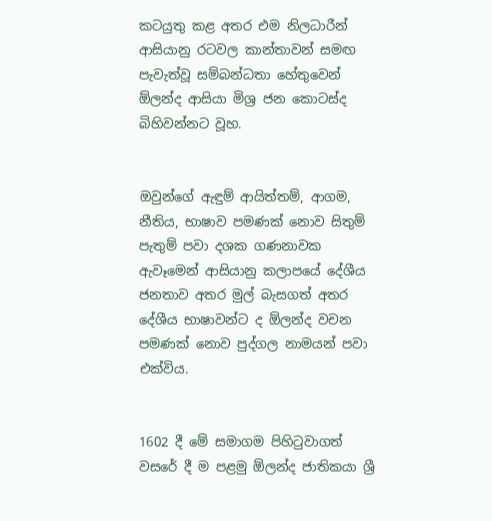කටයුතු කළ අතර එම නිලධාරීන් ආසියානු රටවල කාන්තාවන් සමඟ පැවැත්වූ සම්බන්ධතා හේතුවෙන් ඕලන්ද ආසියා මිශ්‍ර ජන කොටස්ද බිහිවන්නට වූහ.


ඔවුන්ගේ ඇඳුම් ආයිත්තම්, ආගම, නීතිය, භාෂාව පමණක් නොව සිතුම් පැතුම් පවා දශක ගණනාවක ඇවෑමෙන් ආසියානු කලාපයේ දේශීය ජනතාව අතර මුල් බැසගත් අතර දේශීය භාෂාවන්ට ද ඕලන්ද වචන පමණක් නොව පුද්ගල නාමයන් පවා එක්විය.


1602 දී මේ සමාගම පිහිටුවාගත් වසරේ දී ම පළමු ඕලන්ද ජාතිකයා ශ්‍රී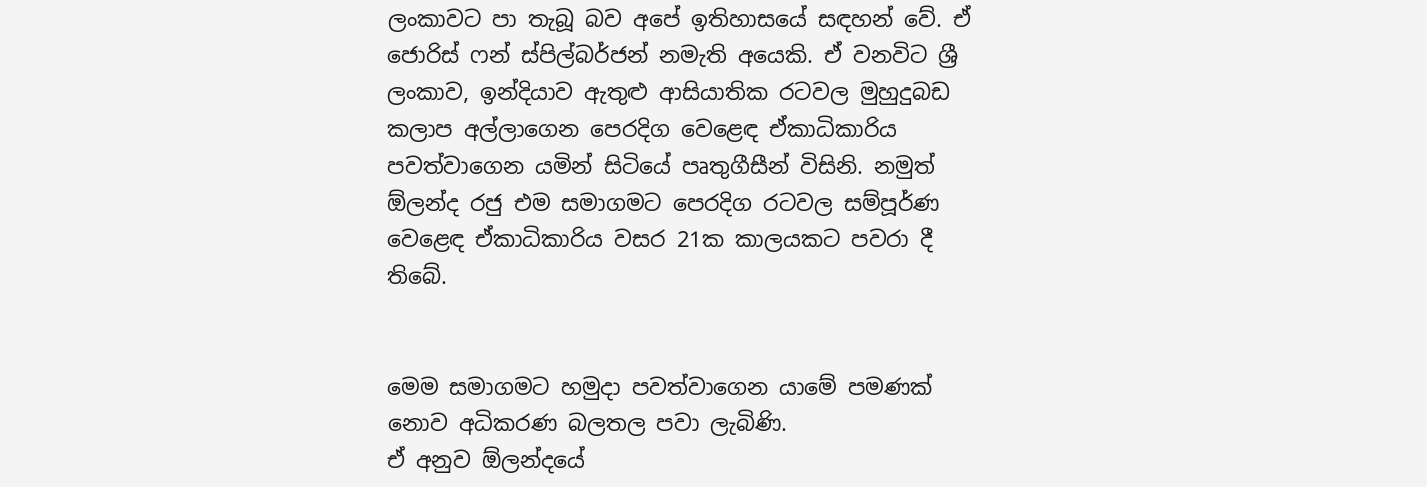ලංකාවට පා තැබූ බව අපේ ඉතිහාසයේ සඳහන් වේ. ඒ ජොරිස් ෆන් ස්පිල්බර්ජන් නමැති අයෙකි. ඒ වනවිට ශ්‍රී ලංකාව, ඉන්දියාව ඇතුළු ආසියාතික රටවල මුහුදුබඩ කලාප අල්ලාගෙන පෙරදිග වෙළෙඳ ඒකාධිකාරිය පවත්වාගෙන යමින් සිටියේ පෘතුගීසීන් විසිනි. නමුත් ඕලන්ද රජු එම සමාගමට පෙරදිග රටවල සම්පූර්ණ වෙළෙඳ ඒකාධිකාරිය වසර 21ක කාලයකට පවරා දී තිබේ.


මෙම සමාගමට හමුදා පවත්වාගෙන යාමේ පමණක් නොව අධිකරණ බලතල පවා ලැබිණි.
ඒ අනුව ඕලන්දයේ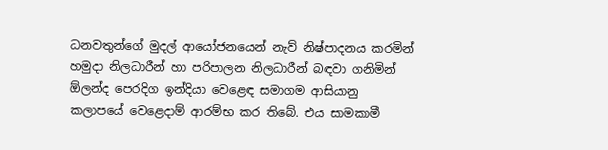ධනවතුන්ගේ මුදල් ආයෝජනයෙන් නැව් නිෂ්පාදනය කරමින් හමුදා නිලධාරීන් හා පරිපාලන නිලධාරීන් බඳවා ගනිමින් ඕලන්ද පෙරදිග ඉන්දියා වෙළෙඳ සමාගම ආසියානු කලාපයේ වෙළෙදාම් ආරම්භ කර තිබේ. එය සාමකාමී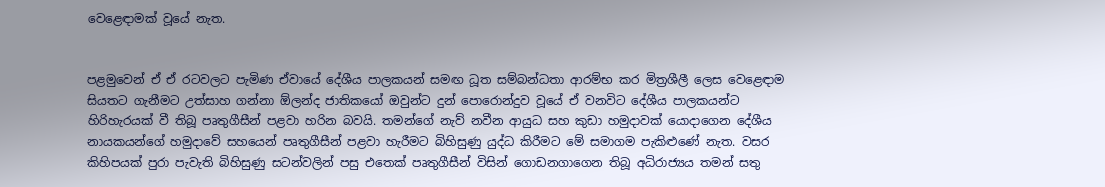වෙළෙඳාමක් වූයේ නැත.


පළමුවෙන් ඒ ඒ රටවලට පැමිණ ඒවායේ දේශීය පාලකයන් සමඟ ධූත සම්බන්ධතා ආරම්භ කර මිත්‍රශීලී ලෙස වෙළෙඳාම සියතට ගැනීමට උත්සාහ ගන්නා ඕලන්ද ජාතිකයෝ ඔවුන්ට දුන් පොරොන්දුව වූයේ ඒ වනවිට දේශීය පාලකයන්ට හිරිහැරයක් වී තිබූ පෘතුගීසීන් පළවා හරින බවයි. තමන්ගේ නැව් නවීන ආයුධ සහ කුඩා හමුදාවක් යොදාගෙන දේශීය නායකයන්ගේ හමුදාවේ සහයෙන් පෘතුගීසීන් පළවා හැරීමට බිහිසුණු යුද්ධ කිරීමට මේ සමාගම පැකිළුණේ නැත. වසර කිහිපයක් පුරා පැවැති බිහිසුණු සටන්වලින් පසු එතෙක් පෘතුගීසීන් විසින් ගොඩනගාගෙන තිබූ අධිරාජ්‍යය තමන් සතු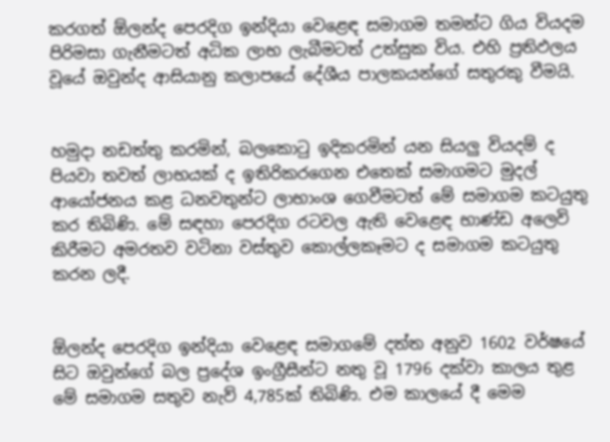කරගත් ඕලන්ද පෙරදිග ඉන්දියා වෙළෙඳ සමාගම තමන්ට ගිය වියදම පිරිමසා ගැනීමටත් අධික ලාභ ලැබීමටත් උත්සුක විය. එහි ප්‍රතිඵලය වූයේ ඔවුන්ද ආසියානු කලාපයේ දේශීය පාලකයන්ගේ සතුරකු වීමයි.


හමුදා නඩත්තු කරමින්, බලකොටු ඉදිකරමින් යන සියලු‍ වියදම් ද පියවා තවත් ලාභයක් ද ඉතිරිකරගෙන එතෙක් සමාගමට මුදල් ආයෝජනය කළ ධනවතුන්ට ලාභාංශ ගෙවීමටත් මේ සමාගම කටයුතු කර තිබිණි. මේ සඳහා පෙරදිග රටවල ඇති වෙළෙඳ භාණ්ඩ අලෙවි කිරීමට අමරතව වටිනා වස්තුව කොල්ලකෑමට ද සමාගම කටයුතු කරන ලදී.


ඕලන්ද පෙරදිග ඉන්දියා වෙළෙඳ සමාගමේ දත්ත අනුව 1602 වර්ෂයේ සිට ඔවුන්ගේ බල ප්‍රදේශ ඉංග්‍රීසීන්ට නතු වූ 1796 දක්වා කාලය තුළ මේ සමාගම සතුව නැව් 4,785ක් තිබිණි. එම කාලයේ දී මෙම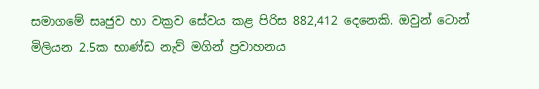සමාගමේ සෘජුව හා වක්‍රව සේවය කළ පිරිස 882,412 දෙනෙකි. ඔවුන් ටොන් මිලියන 2.5ක භාණ්ඩ නැව් මගින් ප්‍රවාහනය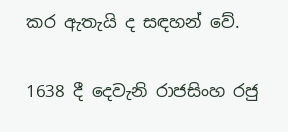කර ඇතැයි ද සඳහන් වේ.


1638 දී දෙවැනි රාජසිංහ රජු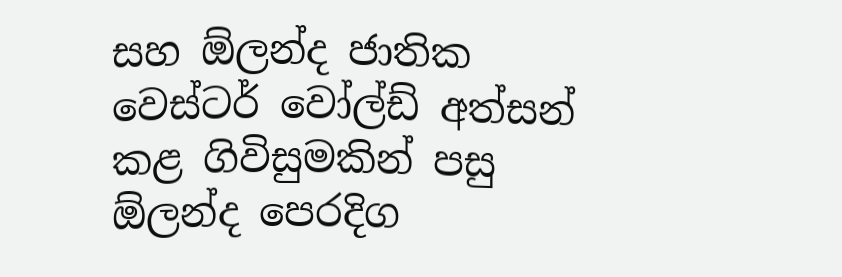සහ ඕලන්ද ජාතික වෙස්ටර් වෝල්ඩ් අත්සන් කළ ගිවිසුමකින් පසු ඕලන්ද පෙරදිග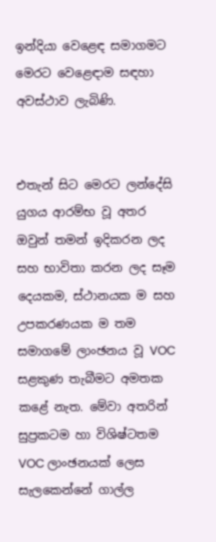ඉන්දියා වෙළෙඳ සමාගමට මෙරට වෙළෙඳාම සඳහා අවස්ථාව ලැබිණි.


එතැන් සිට මෙරට ලන්දේසි යුගය ආරම්භ වූ අතර ඔවුන් තමන් ඉදිකරන ලද සහ භාවිතා කරන ලද සෑම දෙයකම, ස්ථානයක ම සහ උපකරණයක ම තම සමාගමේ ලාංඡනය වූ VOC සළකුණ තැබීමට අමතක කළේ නැත. මේවා අතරින් සුප්‍රකටම හා විශිෂ්ටතම VOC ලාංඡනයක් ලෙස සැලකෙන්නේ ගාල්ල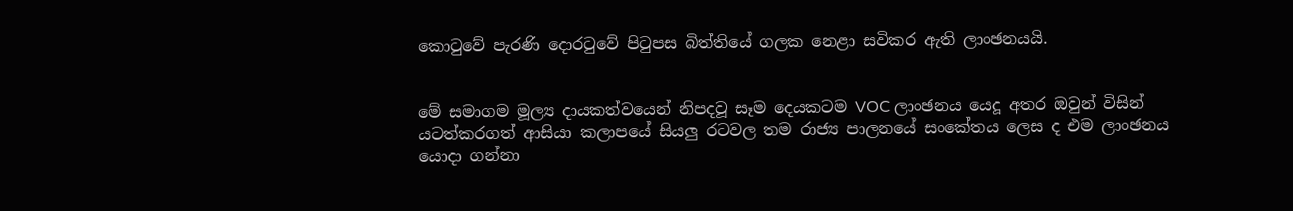කොටුවේ පැරණි දොරටුවේ පිටුපස බිත්තියේ ගලක නෙළා සවිකර ඇති ලාංඡනයයි.


මේ සමාගම මූල්‍ය දායකත්වයෙන් නිපදවූ සෑම දෙයකටම VOC ලාංඡනය යෙදූ අතර ඔවුන් විසින් යටත්කරගත් ආසියා කලාපයේ සියලු‍ රටවල තම රාජ්‍ය පාලනයේ සංකේතය ලෙස ද එම ලාංඡනය යොදා ගන්නා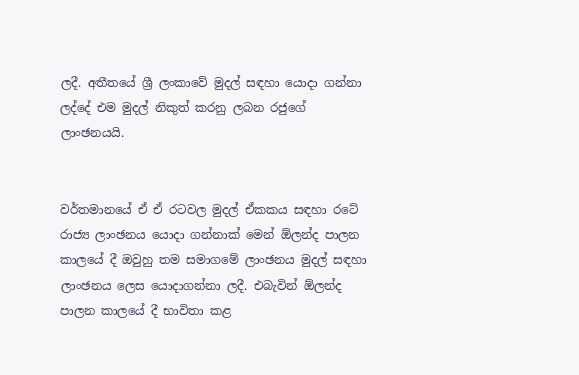ලදී. අතීතයේ ශ්‍රී ලංකාවේ මුදල් සඳහා යොදා ගන්නා ලද්දේ එම මුදල් නිකුත් කරනු ලබන රජුගේ ලාංඡනයයි.


වර්තමානයේ ඒ ඒ රටවල මුදල් ඒකකය සඳහා රටේ රාජ්‍ය ලාංඡනය යොදා ගන්නාක් මෙන් ඕලන්ද පාලන කාලයේ දී ඔවුහු තම සමාගමේ ලාංඡනය මුදල් සඳහා ලාංඡනය ලෙස යොදාගන්නා ලදී. එබැවින් ඕලන්ද පාලන කාලයේ දී භාවිතා කළ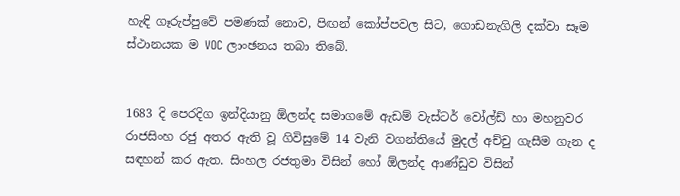හැඳි ගෑරුප්පුවේ පමණක් නොව, පිඟන් කෝප්පවල සිට, ගොඩනැගිලි දක්වා සෑම ස්ථානයක ම VOC ලාංඡනය තබා තිබේ.


1683 දි පෙරදිග ඉන්දියානු ඕලන්ද සමාගමේ ඇඩම් වැස්ටර් වෝල්ඩ් හා මහනුවර රාජසිංහ රජු අතර ඇති වූ ගිවිසුමේ 14 වැනි වගන්තියේ මුදල් අච්චු ගැසීම ගැන ද සඳහන් කර ඇත. සිංහල රජතුමා විසින් හෝ ඕලන්ද ආණ්ඩුව විසින්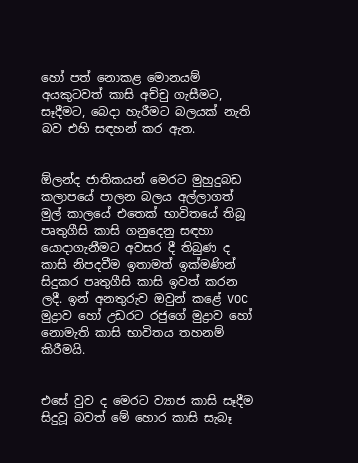හෝ පත් නොකළ මොනයම් අයකුටවත් කාසි අච්චු ගැසීමට, සෑදීමට, බෙදා හැරීමට බලයක් නැති බව එහි සඳහන් කර ඇත.


ඕලන්ද ජාතිකයන් මෙරට මුහුදුබඩ කලාපයේ පාලන බලය අල්ලාගත් මුල් කාලයේ එතෙක් භාවිතයේ තිබූ පෘතුගීසි කාසි ගනුදෙනු සඳහා යොදාගැනීමට අවසර දී තිබුණ ද කාසි නිපදවීම ඉතාමත් ඉක්මණින් සිදුකර පෘතුගීසි කාසි ඉවත් කරන ලදී. ඉන් අනතුරුව ඔවුන් කළේ VOC මුද්‍රාව හෝ උඩරට රජුගේ මුද්‍රාව හෝ නොමැති කාසි භාවිතය තහනම් කිරීමයි.


එසේ වුව ද මෙරට ව්‍යාජ කාසි සෑදීම සිදුවූ බවත් මේ හොර කාසි සැබෑ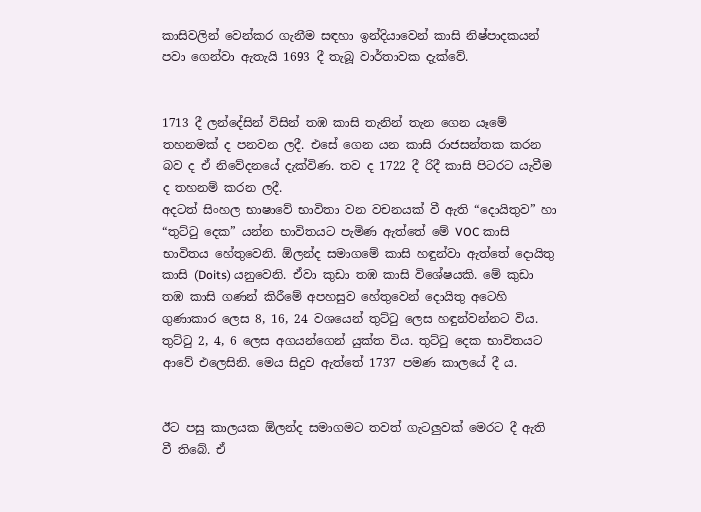කාසිවලින් වෙන්කර ගැනීම සඳහා ඉන්දියාවෙන් කාසි නිෂ්පාදකයන් පවා ගෙන්වා ඇතැයි 1693 දී තැබූ වාර්තාවක දැක්වේ.


1713 දී ලන්දේසින් විසින් තඹ කාසි තැනින් තැන ගෙන යෑමේ තහනමක් ද පනවන ලදී. එසේ ගෙන යන කාසි රාජසන්තක කරන බව ද ඒ නිවේදනයේ දැක්විණ. තව ද 1722 දී රිදී කාසි පිටරට යැවීම ද තහනම් කරන ලදී.
අදටත් සිංහල භාෂාවේ භාවිතා වන වචනයක් වී ඇති “දොයිතුව” හා “තුට්ටු දෙක” යන්න භාවිතයට පැමිණ ඇත්තේ මේ VOC කාසි භාවිතය හේතුවෙනි. ඕලන්ද සමාගමේ කාසි හඳුන්වා ඇත්තේ දොයිතු කාසි (Doits) යනුවෙනි. ඒවා කුඩා තඹ කාසි විශේෂයකි. මේ කුඩා තඹ කාසි ගණන් කිරීමේ අපහසුව හේතුවෙන් දොයිතු අටෙහි ගුණාකාර ලෙස 8, 16, 24 වශයෙන් තුට්ටු ලෙස හඳුන්වන්නට විය. තුට්ටු 2, 4, 6 ලෙස අගයන්ගෙන් යුක්ත විය. තුට්ටු දෙක භාවිතයට ආවේ එලෙසිනි. මෙය සිදුව ඇත්තේ 1737 පමණ කාලයේ දී ය.


ඊට පසු කාලයක ඕලන්ද සමාගමට තවත් ගැටලු‍වක් මෙරට දී ඇති වී තිබේ. ඒ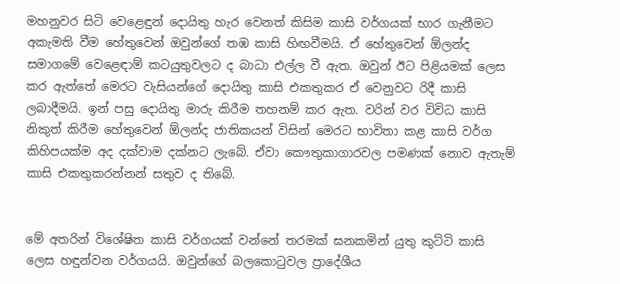මහනුවර සිටි වෙළෙඳුන් දොයිතු හැර වෙනත් කිසිම කාසි වර්ගයක් භාර ගැනීමට අකැමති වීම හේතුවෙන් ඔවුන්ගේ තඹ කාසි හිඟවීමයි. ඒ හේතුවෙන් ඕලන්ද සමාගමේ වෙළෙඳාම් කටයුතුවලට ද බාධා එල්ල වී ඇත. ඔවුන් ඊට පිළියමක් ලෙස කර ඇත්තේ මෙරට වැසියන්ගේ දොයිතු කාසි එකතුකර ඒ වෙනුවට රිදී කාසි ලබාදීමයි. ඉන් පසු දොයිතු මාරු කිරීම තහනම් කර ඇත. වරින් වර විවිධ කාසි නිකුත් කිරීම හේතුවෙන් ඕලන්ද ජාතිකයන් විසින් මෙරට භාවිතා කළ කාසි වර්ග කිහිපයක්ම අද දක්වාම දක්නට ලැබේ. ඒවා කෞතුකාගාරවල පමණක් නොව ඇතැම් කාසි එකතුකරන්නන් සතුව ද තිබේ.


මේ අතරින් විශේෂිත කාසි වර්ගයක් වන්නේ තරමක් ඝනකමින් යුතු කුට්ටි කාසි ලෙස හඳුන්වන වර්ගයයි. ඔවුන්ගේ බලකොටුවල ප්‍රාදේශීය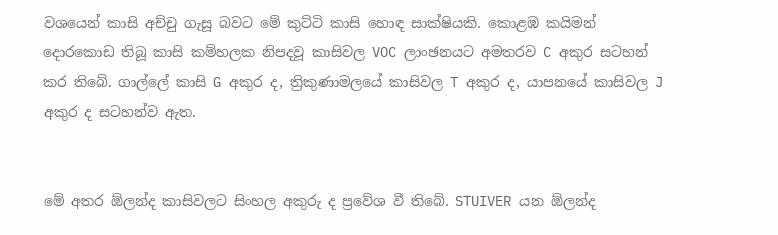වශයෙන් කාසි අච්චු ගැසූ බවට මේ කුට්ටි කාසි හොඳ සාක්ෂියකි. කොළඹ කයිමන් දොරකොඩ තිබූ කාසි කම්හලක නිපදවූ කාසිවල VOC ලාංඡනයට අමතරව C අකුර සටහන් කර තිබේ. ගාල්ලේ කාසි G අකුර ද, ත්‍රිකුණාමලයේ කාසිවල T අකුර ද, යාපනයේ කාසිවල J අකුර ද සටහන්ව ඇත.


මේ අතර ඕලන්ද කාසිවලට සිංහල අකුරු ද ප්‍රවේශ වී තිබේ. STUIVER යන ඕලන්ද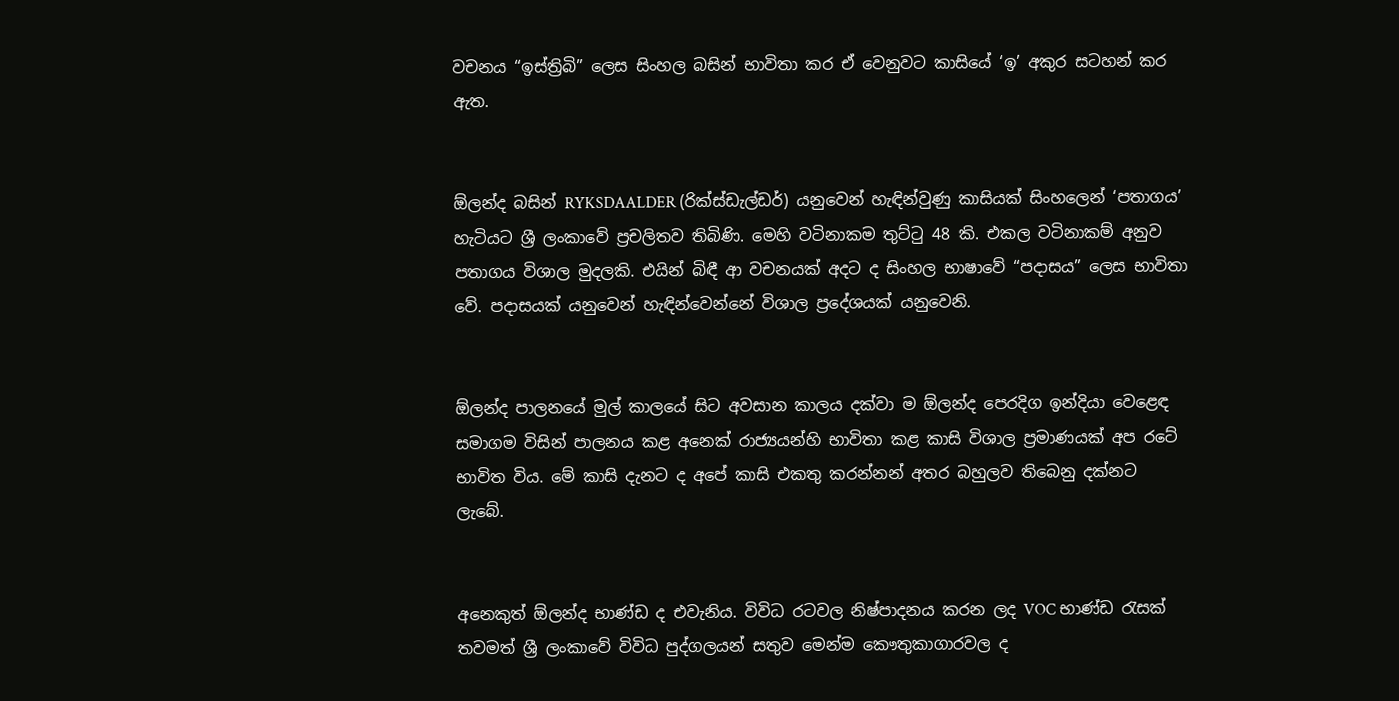වචනය “ඉස්ත්‍රිබි” ලෙස සිංහල බසින් භාවිතා කර ඒ වෙනුවට කාසියේ ‘ඉ’ අකුර සටහන් කර ඇත.


ඕලන්ද බසින් RYKSDAALDER (රික්ස්ඩැල්ඩර්) යනුවෙන් හැඳින්වුණු කාසියක් සිංහලෙන් ‘පතාගය’ හැටියට ශ්‍රී ලංකාවේ ප්‍රචලිතව තිබිණි. මෙහි වටිනාකම තුට්ටු 48 කි. එකල වටිනාකම් අනුව පතාගය විශාල මුදලකි. එයින් බිඳී ආ වචනයක් අදට ද සිංහල භාෂාවේ “පදාසය” ලෙස භාවිතා වේ. පදාසයක් යනුවෙන් හැඳින්වෙන්නේ විශාල ප්‍රදේශයක් යනුවෙනි.


ඕලන්ද පාලනයේ මුල් කාලයේ සිට අවසාන කාලය දක්වා ම ඕලන්ද පෙරදිග ඉන්දියා වෙළෙඳ සමාගම විසින් පාලනය කළ අනෙක් රාජ්‍යයන්හි භාවිතා කළ කාසි විශාල ප්‍රමාණයක් අප රටේ භාවිත විය. මේ කාසි දැනට ද අපේ කාසි එකතු කරන්නන් අතර බහුලව තිබෙනු දක්නට ලැබේ.


අනෙකුත් ‍ඕලන්ද භාණ්ඩ ද එවැනිය. විවිධ රටවල නිෂ්පාදනය කරන ලද VOC භාණ්ඩ රැසක් තවමත් ශ්‍රී ලංකාවේ විවිධ පුද්ගලයන් සතුව මෙන්ම කෞතුකාගාරවල ද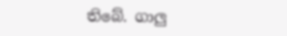තිබේ. ගාලු‍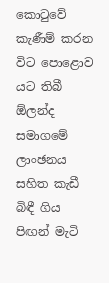කොටුවේ කැණීම් කරන විට පොළොව යට තිබී ඕලන්ද සමාගමේ ලාංඡනය සහිත කැඩී බිඳී ගිය පිඟන් මැටි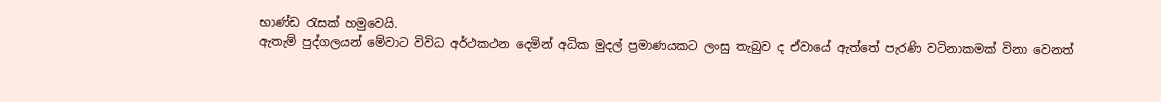භාණ්ඩ රැසක් හමුවෙයි.
ඇතැම් පුද්ගලයන් මේවාට විවිධ අර්ථකථන දෙමින් අධික මුදල් ප්‍රමාණයකට ලංසු තැබුව ද ඒවායේ ඇත්තේ පැරණි වටිනාකමක් විනා වෙනත්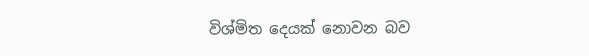විශ්මිත දෙයක් නොවන බව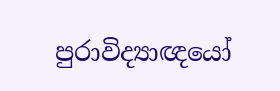පුරාවිද්‍යාඥයෝ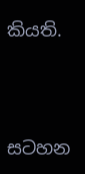කියති.





සටහන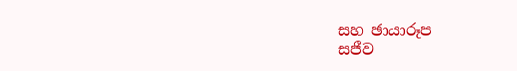සහ ඡායාරූප
සජීව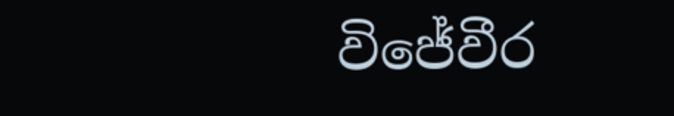විජේවීර